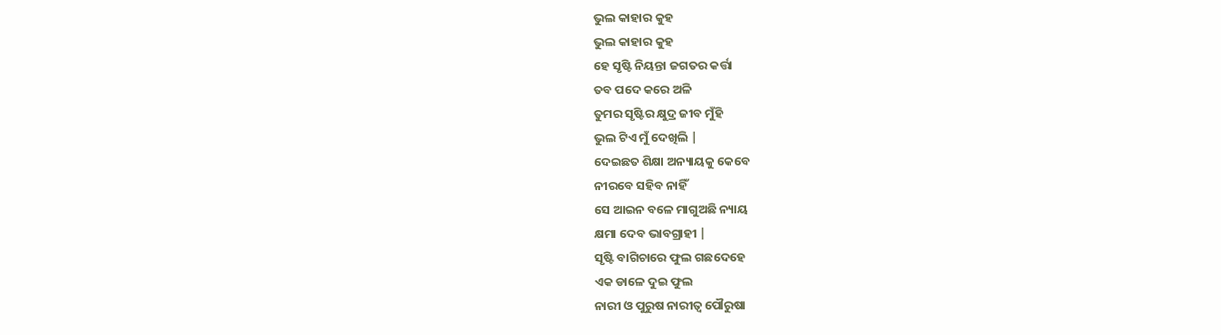ଭୁଲ କାହାର କୁହ
ଭୁଲ କାହାର କୁହ
ହେ ସୃଷ୍ଟି ନିୟନ୍ତା ଜଗତର କର୍ତ୍ତା
ତବ ପଦେ କରେ ଅଳି
ତୁମର ସୃଷ୍ଟିର କ୍ଷୁଦ୍ର ଜୀବ ମୁଁହି
ଭୁଲ ଟିଏ ମୁଁ ଦେଖିଲି |
ଦେଇଛତ ଶିକ୍ଷା ଅନ୍ୟାୟକୁ କେବେ
ନୀରବେ ସହିବ ନାହିଁ
ସେ ଆଇନ ବଳେ ମାଗୁଅଛି ନ୍ୟାୟ
କ୍ଷମା ଦେବ ଭାବଗ୍ରାହୀ |
ସୃଷ୍ଟି ବାଗିଚାରେ ଫୁଲ ଗଛଦେହେ
ଏକ ଡାଳେ ଦୁଇ ଫୁଲ
ନାରୀ ଓ ପୁରୁଷ ନାରୀତ୍ଵ ପୌରୁଷା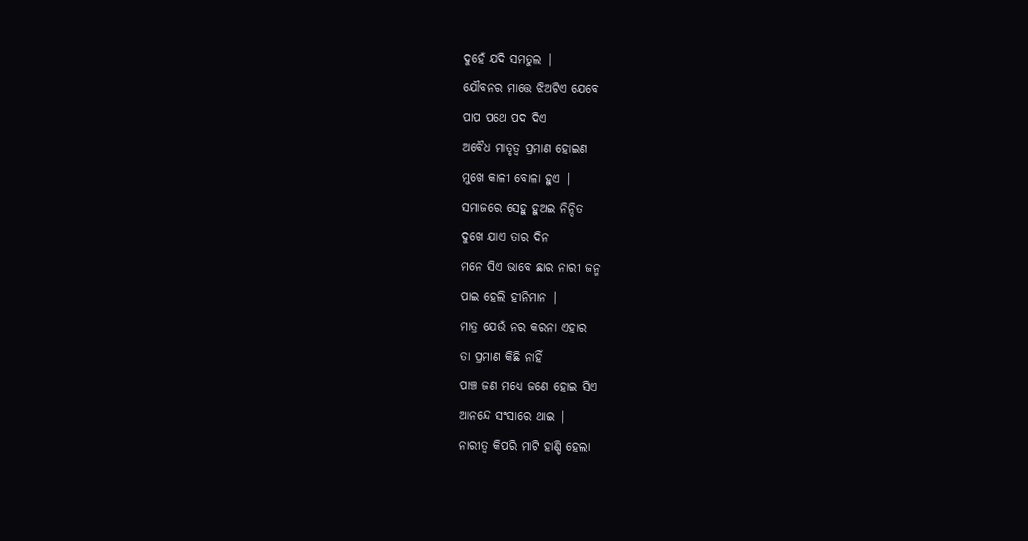ଦୁହେଁ ଯଦି ସମତୁଲ |
ଯୌବନର ମାତ୍ତେ ଝିଅଟିଏ ଯେବେ
ପାପ ପଥେ ପଦ ଦିଏ
ଅବୈଧ ମାତୃତ୍ୱ ପ୍ରମାଣ ହୋଇଣ
ମୁଖେ କାଳୀ ବୋଳା ହୁଏ |
ସମାଜରେ ସେହୁ ହୁଅଇ ନିନ୍ଦିତ
ଦୁଖେ ଯାଏ ତାର ଦିନ
ମନେ ସିଏ ଭାବେ ଛାର ନାରୀ ଜନ୍ମ
ପାଇ ହେଲି ହୀନିମାନ |
ମାତ୍ର ଯେଉଁ ନର କରନା ଏହାର
ତା ପ୍ରମାଣ କିଛି ନାହିଁ
ପାଞ୍ଚ ଜଣ ମଧ୍ୟେ ଜଣେ ହୋଇ ସିଏ
ଆନନ୍ଦେ ସଂସାରେ ଥାଇ |
ନାରୀତ୍ଵ କିପରି ମାଟି ହାଣ୍ଡି ହେଲା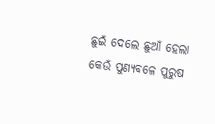ଛୁଇଁ ଦେଲେ ଛୁଆଁ ହେଲା
କେଉଁ ପୁଣ୍ୟବଳେ ପୁରୁଷ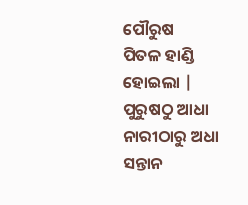ପୌରୁଷ
ପିତଳ ହାଣ୍ଡି ହୋଇଲା |
ପୁରୁଷଠୁ ଆଧା ନାରୀଠାରୁ ଅଧା
ସନ୍ତାନ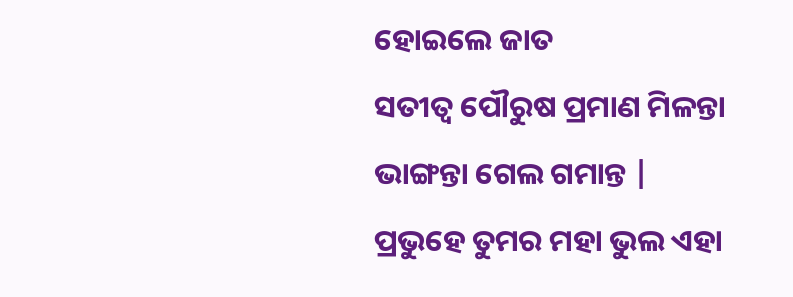ହୋଇଲେ ଜାତ
ସତୀତ୍ୱ ପୌରୁଷ ପ୍ରମାଣ ମିଳନ୍ତା
ଭାଙ୍ଗନ୍ତା ଗେଲ ଗମାନ୍ତ |
ପ୍ରଭୁହେ ତୁମର ମହା ଭୁଲ ଏହା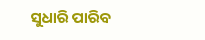ସୁଧାରି ପାରିବ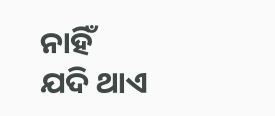ନାହିଁ
ଯଦି ଥାଏ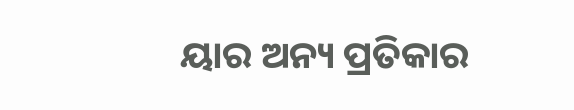ୟାର ଅନ୍ୟ ପ୍ରତିକାର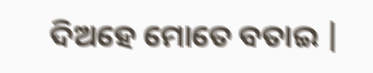ଦିଅହେ ମୋତେ ବତାଇ |